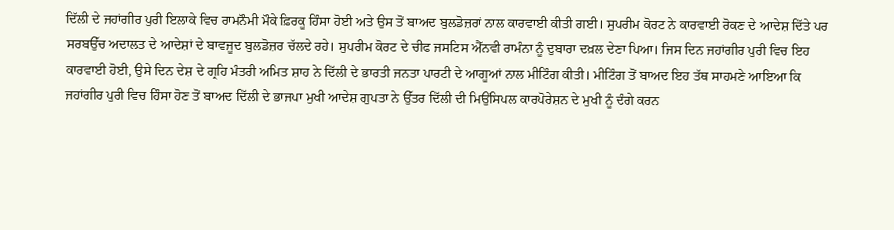ਦਿੱਲੀ ਦੇ ਜਹਾਂਗੀਰ ਪੁਰੀ ਇਲਾਕੇ ਵਿਚ ਰਾਮਨੌਮੀ ਮੌਕੇ ਫ਼ਿਰਕੂ ਹਿੰਸਾ ਹੋਈ ਅਤੇ ਉਸ ਤੋਂ ਬਾਅਦ ਬੁਲਡੋਜ਼ਰਾਂ ਨਾਲ ਕਾਰਵਾਈ ਕੀਤੀ ਗਈ। ਸੁਪਰੀਮ ਕੋਰਟ ਨੇ ਕਾਰਵਾਈ ਰੋਕਣ ਦੇ ਆਦੇਸ਼ ਦਿੱਤੇ ਪਰ ਸਰਬਉੱਚ ਅਦਾਲਤ ਦੇ ਆਦੇਸ਼ਾਂ ਦੇ ਬਾਵਜੂਦ ਬੁਲਡੋਜ਼ਰ ਚੱਲਦੇ ਰਹੇ। ਸੁਪਰੀਮ ਕੋਰਟ ਦੇ ਚੀਫ ਜਸਟਿਸ ਐੱਨਵੀ ਰਾਮੰਨਾ ਨੂੰ ਦੁਬਾਰਾ ਦਖ਼ਲ ਦੇਣਾ ਪਿਆ। ਜਿਸ ਦਿਨ ਜਹਾਂਗੀਰ ਪੁਰੀ ਵਿਚ ਇਹ ਕਾਰਵਾਈ ਹੋਈ, ਉਸੇ ਦਿਨ ਦੇਸ਼ ਦੇ ਗ੍ਰਹਿ ਮੰਤਰੀ ਅਮਿਤ ਸ਼ਾਹ ਨੇ ਦਿੱਲੀ ਦੇ ਭਾਰਤੀ ਜਨਤਾ ਪਾਰਟੀ ਦੇ ਆਗੂਆਂ ਨਾਲ ਮੀਟਿੰਗ ਕੀਤੀ। ਮੀਟਿੰਗ ਤੋਂ ਬਾਅਦ ਇਹ ਤੱਥ ਸਾਹਮਣੇ ਆਇਆ ਕਿ ਜਹਾਂਗੀਰ ਪੁਰੀ ਵਿਚ ਹਿੰਸਾ ਹੋਣ ਤੋਂ ਬਾਅਦ ਦਿੱਲੀ ਦੇ ਭਾਜਪਾ ਮੁਖੀ ਆਦੇਸ਼ ਗੁਪਤਾ ਨੇ ਉੱਤਰ ਦਿੱਲੀ ਦੀ ਮਿਉਂਸਿਪਲ ਕਾਰਪੋਰੇਸ਼ਨ ਦੇ ਮੁਖੀ ਨੂੰ ਦੰਗੇ ਕਰਨ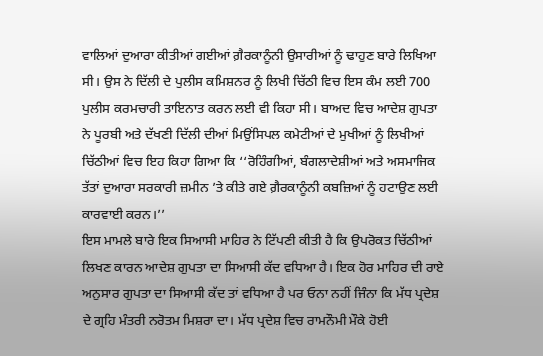ਵਾਲਿਆਂ ਦੁਆਰਾ ਕੀਤੀਆਂ ਗਈਆਂ ਗ਼ੈਰਕਾਨੂੰਨੀ ਉਸਾਰੀਆਂ ਨੂੰ ਢਾਹੁਣ ਬਾਰੇ ਲਿਖਿਆ ਸੀ। ਉਸ ਨੇ ਦਿੱਲੀ ਦੇ ਪੁਲੀਸ ਕਮਿਸ਼ਨਰ ਨੂੰ ਲਿਖੀ ਚਿੱਠੀ ਵਿਚ ਇਸ ਕੰਮ ਲਈ 700 ਪੁਲੀਸ ਕਰਮਚਾਰੀ ਤਾਇਨਾਤ ਕਰਨ ਲਈ ਵੀ ਕਿਹਾ ਸੀ। ਬਾਅਦ ਵਿਚ ਆਦੇਸ਼ ਗੁਪਤਾ ਨੇ ਪੂਰਬੀ ਅਤੇ ਦੱਖਣੀ ਦਿੱਲੀ ਦੀਆਂ ਮਿਉਂਸਿਪਲ ਕਮੇਟੀਆਂ ਦੇ ਮੁਖੀਆਂ ਨੂੰ ਲਿਖੀਆਂ ਚਿੱਠੀਆਂ ਵਿਚ ਇਹ ਕਿਹਾ ਗਿਆ ਕਿ ‘‘ਰੋਹਿੰਗੀਆਂ, ਬੰਗਲਾਦੇਸ਼ੀਆਂ ਅਤੇ ਅਸਮਾਜਿਕ ਤੱਤਾਂ ਦੁਆਰਾ ਸਰਕਾਰੀ ਜ਼ਮੀਨ ’ਤੇ ਕੀਤੇ ਗਏ ਗ਼ੈਰਕਾਨੂੰਨੀ ਕਬਜ਼ਿਆਂ ਨੂੰ ਹਟਾਉਣ ਲਈ ਕਾਰਵਾਈ ਕਰਨ।’’
ਇਸ ਮਾਮਲੇ ਬਾਰੇ ਇਕ ਸਿਆਸੀ ਮਾਹਿਰ ਨੇ ਟਿੱਪਣੀ ਕੀਤੀ ਹੈ ਕਿ ਉਪਰੋਕਤ ਚਿੱਠੀਆਂ ਲਿਖਣ ਕਾਰਨ ਆਦੇਸ਼ ਗੁਪਤਾ ਦਾ ਸਿਆਸੀ ਕੱਦ ਵਧਿਆ ਹੈ। ਇਕ ਹੋਰ ਮਾਹਿਰ ਦੀ ਰਾਏ ਅਨੁਸਾਰ ਗੁਪਤਾ ਦਾ ਸਿਆਸੀ ਕੱਦ ਤਾਂ ਵਧਿਆ ਹੈ ਪਰ ਓਨਾ ਨਹੀਂ ਜਿੰਨਾ ਕਿ ਮੱਧ ਪ੍ਰਦੇਸ਼ ਦੇ ਗ੍ਰਹਿ ਮੰਤਰੀ ਨਰੋਤਮ ਮਿਸ਼ਰਾ ਦਾ। ਮੱਧ ਪ੍ਰਦੇਸ਼ ਵਿਚ ਰਾਮਨੌਮੀ ਮੌਕੇ ਹੋਈ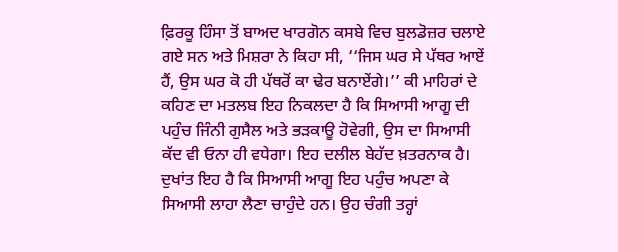ਫ਼ਿਰਕੂ ਹਿੰਸਾ ਤੋਂ ਬਾਅਦ ਖਾਰਗੋਨ ਕਸਬੇ ਵਿਚ ਬੁਲਡੋਜ਼ਰ ਚਲਾਏ ਗਏ ਸਨ ਅਤੇ ਮਿਸ਼ਰਾ ਨੇ ਕਿਹਾ ਸੀ, ‘‘ਜਿਸ ਘਰ ਸੇ ਪੱਥਰ ਆਏਂ ਹੈਂ, ਉਸ ਘਰ ਕੋ ਹੀ ਪੱਥਰੋਂ ਕਾ ਢੇਰ ਬਨਾਏਂਗੇ।’’ ਕੀ ਮਾਹਿਰਾਂ ਦੇ ਕਹਿਣ ਦਾ ਮਤਲਬ ਇਹ ਨਿਕਲਦਾ ਹੈ ਕਿ ਸਿਆਸੀ ਆਗੂ ਦੀ ਪਹੁੰਚ ਜਿੰਨੀ ਗੁਸੈਲ ਅਤੇ ਭੜਕਾਊ ਹੋਵੇਗੀ, ਉਸ ਦਾ ਸਿਆਸੀ ਕੱਦ ਵੀ ਓਨਾ ਹੀ ਵਧੇਗਾ। ਇਹ ਦਲੀਲ ਬੇਹੱਦ ਖ਼ਤਰਨਾਕ ਹੈ।
ਦੁਖਾਂਤ ਇਹ ਹੈ ਕਿ ਸਿਆਸੀ ਆਗੂ ਇਹ ਪਹੁੰਚ ਅਪਣਾ ਕੇ ਸਿਆਸੀ ਲਾਹਾ ਲੈਣਾ ਚਾਹੁੰਦੇ ਹਨ। ਉਹ ਚੰਗੀ ਤਰ੍ਹਾਂ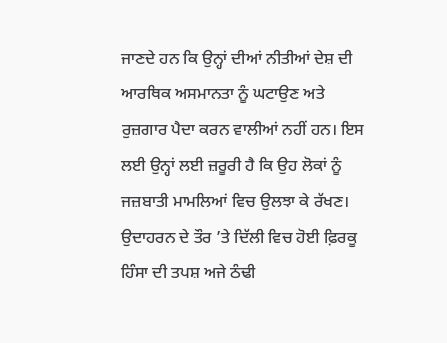ਜਾਣਦੇ ਹਨ ਕਿ ਉਨ੍ਹਾਂ ਦੀਆਂ ਨੀਤੀਆਂ ਦੇਸ਼ ਦੀ ਆਰਥਿਕ ਅਸਮਾਨਤਾ ਨੂੰ ਘਟਾਉਣ ਅਤੇ ਰੁਜ਼ਗਾਰ ਪੈਦਾ ਕਰਨ ਵਾਲੀਆਂ ਨਹੀਂ ਹਨ। ਇਸ ਲਈ ਉਨ੍ਹਾਂ ਲਈ ਜ਼ਰੂਰੀ ਹੈ ਕਿ ਉਹ ਲੋਕਾਂ ਨੂੰ ਜਜ਼ਬਾਤੀ ਮਾਮਲਿਆਂ ਵਿਚ ਉਲਝਾ ਕੇ ਰੱਖਣ। ਉਦਾਹਰਨ ਦੇ ਤੌਰ ’ਤੇ ਦਿੱਲੀ ਵਿਚ ਹੋਈ ਫ਼ਿਰਕੂ ਹਿੰਸਾ ਦੀ ਤਪਸ਼ ਅਜੇ ਠੰਢੀ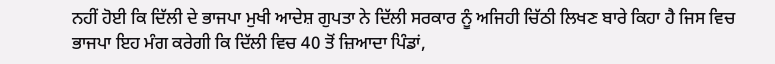ਨਹੀਂ ਹੋਈ ਕਿ ਦਿੱਲੀ ਦੇ ਭਾਜਪਾ ਮੁਖੀ ਆਦੇਸ਼ ਗੁਪਤਾ ਨੇ ਦਿੱਲੀ ਸਰਕਾਰ ਨੂੰ ਅਜਿਹੀ ਚਿੱਠੀ ਲਿਖਣ ਬਾਰੇ ਕਿਹਾ ਹੈ ਜਿਸ ਵਿਚ ਭਾਜਪਾ ਇਹ ਮੰਗ ਕਰੇਗੀ ਕਿ ਦਿੱਲੀ ਵਿਚ 40 ਤੋਂ ਜ਼ਿਆਦਾ ਪਿੰਡਾਂ,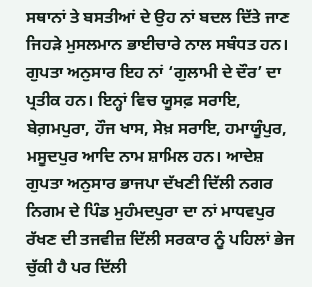ਸਥਾਨਾਂ ਤੇ ਬਸਤੀਆਂ ਦੇ ਉਹ ਨਾਂ ਬਦਲ ਦਿੱਤੇ ਜਾਣ ਜਿਹੜੇ ਮੁਸਲਮਾਨ ਭਾਈਚਾਰੇ ਨਾਲ ਸਬੰਧਤ ਹਨ। ਗੁਪਤਾ ਅਨੁਸਾਰ ਇਹ ਨਾਂ ‘ਗੁਲਾਮੀ ਦੇ ਦੌਰ’ ਦਾ ਪ੍ਰਤੀਕ ਹਨ। ਇਨ੍ਹਾਂ ਵਿਚ ਯੂਸਫ਼ ਸਰਾਇ, ਬੇਗ਼ਮਪੁਰਾ, ਹੌਜ ਖਾਸ, ਸੇਖ਼ ਸਰਾਇ, ਹਮਾਯੂੰਪੁਰ, ਮਸੂਦਪੁਰ ਆਦਿ ਨਾਮ ਸ਼ਾਮਿਲ ਹਨ। ਆਦੇਸ਼ ਗੁਪਤਾ ਅਨੁਸਾਰ ਭਾਜਪਾ ਦੱਖਣੀ ਦਿੱਲੀ ਨਗਰ ਨਿਗਮ ਦੇ ਪਿੰਡ ਮੁਹੰਮਦਪੁਰਾ ਦਾ ਨਾਂ ਮਾਧਵਪੁਰ ਰੱਖਣ ਦੀ ਤਜਵੀਜ਼ ਦਿੱਲੀ ਸਰਕਾਰ ਨੂੰ ਪਹਿਲਾਂ ਭੇਜ ਚੁੱਕੀ ਹੈ ਪਰ ਦਿੱਲੀ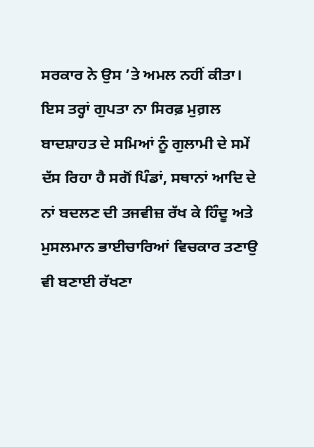ਸਰਕਾਰ ਨੇ ਉਸ ’ਤੇ ਅਮਲ ਨਹੀਂ ਕੀਤਾ। ਇਸ ਤਰ੍ਹਾਂ ਗੁਪਤਾ ਨਾ ਸਿਰਫ਼ ਮੁਗ਼ਲ ਬਾਦਸ਼ਾਹਤ ਦੇ ਸਮਿਆਂ ਨੂੰ ਗੁਲਾਮੀ ਦੇ ਸਮੇਂ ਦੱਸ ਰਿਹਾ ਹੈ ਸਗੋਂ ਪਿੰਡਾਂ, ਸਥਾਨਾਂ ਆਦਿ ਦੇ ਨਾਂ ਬਦਲਣ ਦੀ ਤਜਵੀਜ਼ ਰੱਖ ਕੇ ਹਿੰਦੂ ਅਤੇ ਮੁਸਲਮਾਨ ਭਾਈਚਾਰਿਆਂ ਵਿਚਕਾਰ ਤਣਾਉ ਵੀ ਬਣਾਈ ਰੱਖਣਾ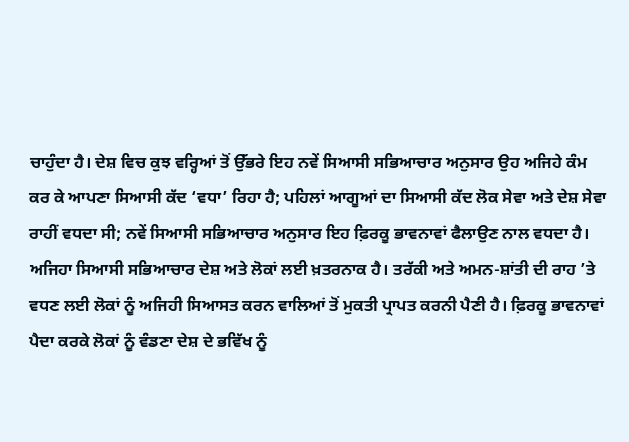ਚਾਹੁੰਦਾ ਹੈ। ਦੇਸ਼ ਵਿਚ ਕੁਝ ਵਰ੍ਹਿਆਂ ਤੋਂ ਉੱਭਰੇ ਇਹ ਨਵੇਂ ਸਿਆਸੀ ਸਭਿਆਚਾਰ ਅਨੁਸਾਰ ਉਹ ਅਜਿਹੇ ਕੰਮ ਕਰ ਕੇ ਆਪਣਾ ਸਿਆਸੀ ਕੱਦ ‘ਵਧਾ’ ਰਿਹਾ ਹੈ; ਪਹਿਲਾਂ ਆਗੂਆਂ ਦਾ ਸਿਆਸੀ ਕੱਦ ਲੋਕ ਸੇਵਾ ਅਤੇ ਦੇਸ਼ ਸੇਵਾ ਰਾਹੀਂ ਵਧਦਾ ਸੀ; ਨਵੇਂ ਸਿਆਸੀ ਸਭਿਆਚਾਰ ਅਨੁਸਾਰ ਇਹ ਫ਼ਿਰਕੂ ਭਾਵਨਾਵਾਂ ਫੈਲਾਉਣ ਨਾਲ ਵਧਦਾ ਹੈ। ਅਜਿਹਾ ਸਿਆਸੀ ਸਭਿਆਚਾਰ ਦੇਸ਼ ਅਤੇ ਲੋਕਾਂ ਲਈ ਖ਼ਤਰਨਾਕ ਹੈ। ਤਰੱਕੀ ਅਤੇ ਅਮਨ-ਸ਼ਾਂਤੀ ਦੀ ਰਾਹ ’ਤੇ ਵਧਣ ਲਈ ਲੋਕਾਂ ਨੂੰ ਅਜਿਹੀ ਸਿਆਸਤ ਕਰਨ ਵਾਲਿਆਂ ਤੋਂ ਮੁਕਤੀ ਪ੍ਰਾਪਤ ਕਰਨੀ ਪੈਣੀ ਹੈ। ਫ਼ਿਰਕੂ ਭਾਵਨਾਵਾਂ ਪੈਦਾ ਕਰਕੇ ਲੋਕਾਂ ਨੂੰ ਵੰਡਣਾ ਦੇਸ਼ ਦੇ ਭਵਿੱਖ ਨੂੰ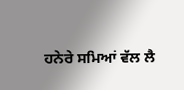ਹਨੇਰੇ ਸਮਿਆਂ ਵੱਲ ਲੈ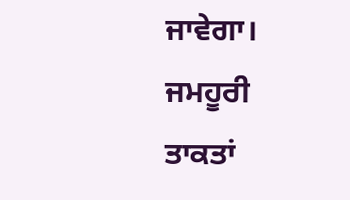ਜਾਵੇਗਾ। ਜਮਹੂਰੀ ਤਾਕਤਾਂ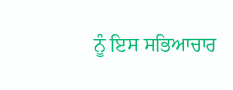ਨੂੰ ਇਸ ਸਭਿਆਚਾਰ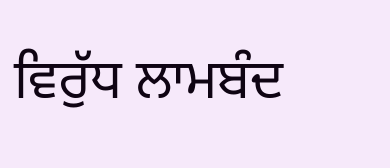ਵਿਰੁੱਧ ਲਾਮਬੰਦ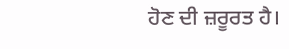ਹੋਣ ਦੀ ਜ਼ਰੂਰਤ ਹੈ।